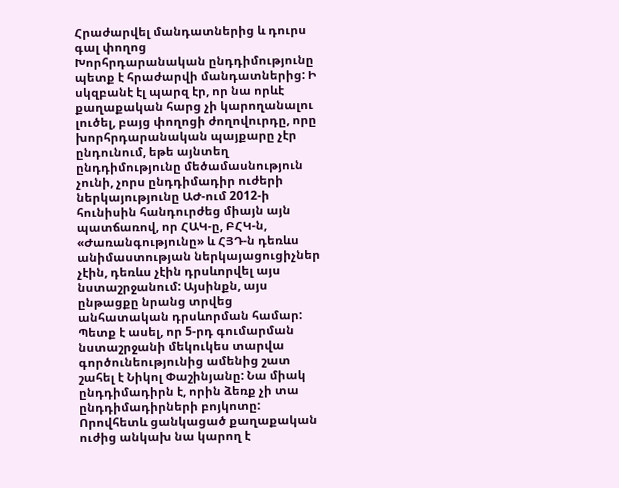Հրաժարվել մանդատներից և դուրս գալ փողոց
Խորհրդարանական ընդդիմությունը պետք է հրաժարվի մանդատներից: Ի սկզբանէ էլ պարզ էր, որ նա որևէ քաղաքական հարց չի կարողանալու լուծել, բայց փողոցի ժողովուրդը, որը խորհրդարանական պայքարը չէր ընդունում, եթե այնտեղ ընդդիմությունը մեծամասնություն չունի, չորս ընդդիմադիր ուժերի ներկայությունը ԱԺ-ում 2012-ի հունիսին հանդուրժեց միայն այն պատճառով, որ ՀԱԿ-ը, ԲՀԿ-ն, «Ժառանգությունը» և ՀՅԴ-ն դեռևս անիմաստության ներկայացուցիչներ չէին, դեռևս չէին դրսևորվել այս նստաշրջանում: Այսինքն, այս ընթացքը նրանց տրվեց անհատական դրսևորման համար:
Պետք է ասել, որ 5-րդ գումարման նստաշրջանի մեկուկես տարվա գործունեությունից ամենից շատ շահել է Նիկոլ Փաշինյանը: Նա միակ ընդդիմադիրն է, որին ձեռք չի տա ընդդիմադիրների բոյկոտը: Որովհետև ցանկացած քաղաքական ուժից անկախ նա կարող է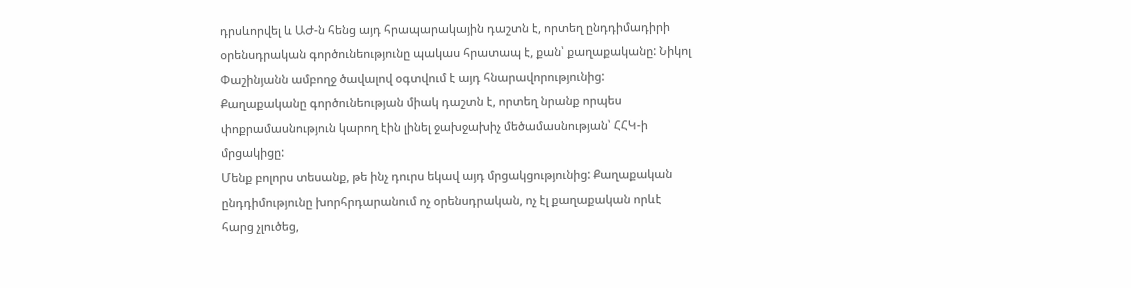դրսևորվել և ԱԺ-ն հենց այդ հրապարակային դաշտն է, որտեղ ընդդիմադիրի օրենսդրական գործունեությունը պակաս հրատապ է, քան՝ քաղաքականը: Նիկոլ Փաշինյանն ամբողջ ծավալով օգտվում է այդ հնարավորությունից: Քաղաքականը գործունեության միակ դաշտն է, որտեղ նրանք որպես փոքրամասնություն կարող էին լինել ջախջախիչ մեծամասնության՝ ՀՀԿ-ի մրցակիցը:
Մենք բոլորս տեսանք, թե ինչ դուրս եկավ այդ մրցակցությունից: Քաղաքական ընդդիմությունը խորհրդարանում ոչ օրենսդրական, ոչ էլ քաղաքական որևէ հարց չլուծեց,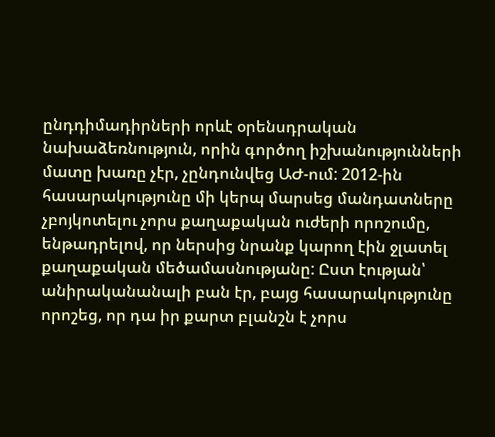ընդդիմադիրների որևէ օրենսդրական նախաձեռնություն, որին գործող իշխանությունների մատը խառը չէր, չընդունվեց ԱԺ-ում: 2012-ին հասարակությունը մի կերպ մարսեց մանդատները չբոյկոտելու չորս քաղաքական ուժերի որոշումը, ենթադրելով, որ ներսից նրանք կարող էին ջլատել քաղաքական մեծամասնությանը: Ըստ էության՝ անիրականանալի բան էր, բայց հասարակությունը որոշեց, որ դա իր քարտ բլանշն է չորս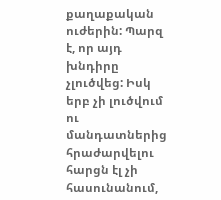քաղաքական ուժերին: Պարզ է, որ այդ խնդիրը չլուծվեց: Իսկ երբ չի լուծվում ու մանդատներից հրաժարվելու հարցն էլ չի հասունանում,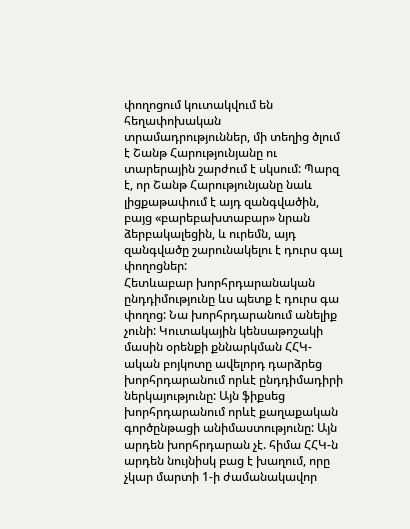փողոցում կուտակվում են հեղափոխական տրամադրություններ, մի տեղից ծլում է Շանթ Հարությունյանը ու տարերային շարժում է սկսում: Պարզ է, որ Շանթ Հարությունյանը նաև լիցքաթափում է այդ զանգվածին, բայց «բարեբախտաբար» նրան ձերբակալեցին, և ուրեմն, այդ զանգվածը շարունակելու է դուրս գալ փողոցներ:
Հետևաբար խորհրդարանական ընդդիմությունը ևս պետք է դուրս գա փողոց: Նա խորհրդարանում անելիք չունի: Կուտակային կենսաթոշակի մասին օրենքի քննարկման ՀՀԿ-ական բոյկոտը ավելորդ դարձրեց խորհրդարանում որևէ ընդդիմադիրի ներկայությունը: Այն ֆիքսեց խորհրդարանում որևէ քաղաքական գործընթացի անիմաստությունը: Այն արդեն խորհրդարան չէ. հիմա ՀՀԿ-ն արդեն նույնիսկ բաց է խաղում, որը չկար մարտի 1-ի ժամանակավոր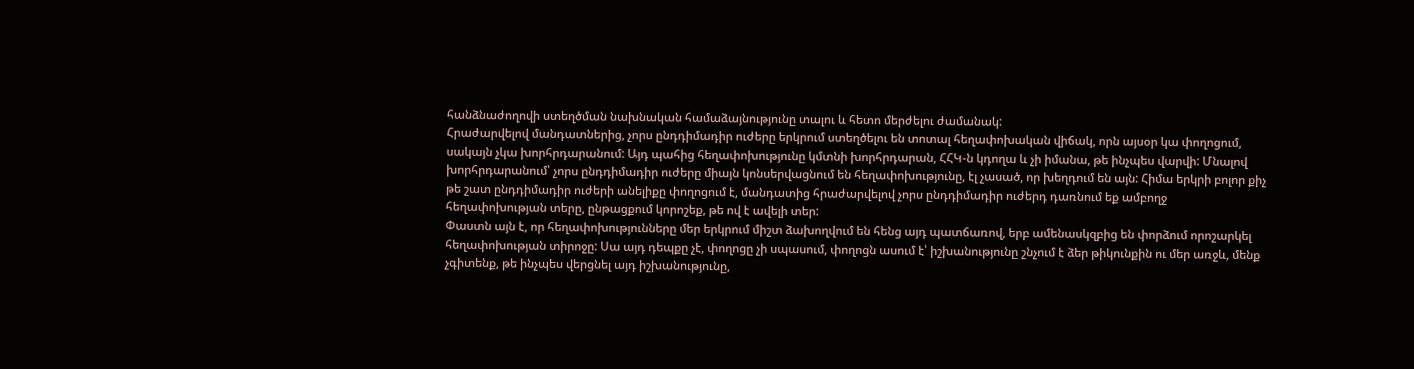հանձնաժողովի ստեղծման նախնական համաձայնությունը տալու և հետո մերժելու ժամանակ:
Հրաժարվելով մանդատներից, չորս ընդդիմադիր ուժերը երկրում ստեղծելու են տոտալ հեղափոխական վիճակ, որն այսօր կա փողոցում, սակայն չկա խորհրդարանում: Այդ պահից հեղափոխությունը կմտնի խորհրդարան, ՀՀԿ-ն կդողա և չի իմանա, թե ինչպես վարվի: Մնալով խորհրդարանում՝ չորս ընդդիմադիր ուժերը միայն կոնսերվացնում են հեղափոխությունը, էլ չասած, որ խեղդում են այն: Հիմա երկրի բոլոր քիչ թե շատ ընդդիմադիր ուժերի անելիքը փողոցում է, մանդատից հրաժարվելով չորս ընդդիմադիր ուժերդ դառնում եք ամբողջ հեղափոխության տերը, ընթացքում կորոշեք, թե ով է ավելի տեր:
Փաստն այն է, որ հեղափոխությունները մեր երկրում միշտ ձախողվում են հենց այդ պատճառով, երբ ամենասկզբից են փորձում որոշարկել հեղափոխության տիրոջը: Սա այդ դեպքը չէ, փողոցը չի սպասում, փողոցն ասում է՝ իշխանությունը շնչում է ձեր թիկունքին ու մեր առջև, մենք չգիտենք, թե ինչպես վերցնել այդ իշխանությունը,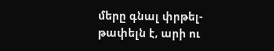մերը գնալ փրթել-թափելն է, արի ու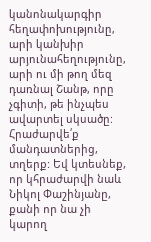կանոնակարգիր հեղափոխությունը, արի կանխիր արյունահեղությունը, արի ու մի թող մեզ դառնալ Շանթ, որը չգիտի, թե ինչպես ավարտել սկսածը: Հրաժարվե՛ք մանդատներից, տղերք: Եվ կտեսնեք, որ կհրաժարվի նաև Նիկոլ Փաշինյանը, քանի որ նա չի կարող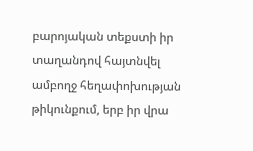բարոյական տեքստի իր տաղանդով հայտնվել ամբողջ հեղափոխության թիկունքում, երբ իր վրա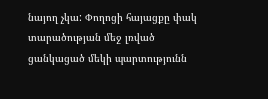նայող չկա: Փողոցի հայացքը փակ տարածության մեջ լռված ցանկացած մեկի պարտությունն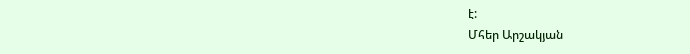է:
Մհեր Արշակյան